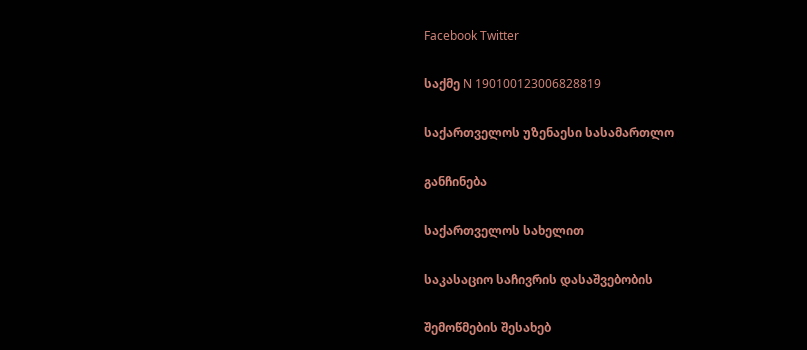Facebook Twitter

საქმე N 190100123006828819

საქართველოს უზენაესი სასამართლო

განჩინება

საქართველოს სახელით

საკასაციო საჩივრის დასაშვებობის

შემოწმების შესახებ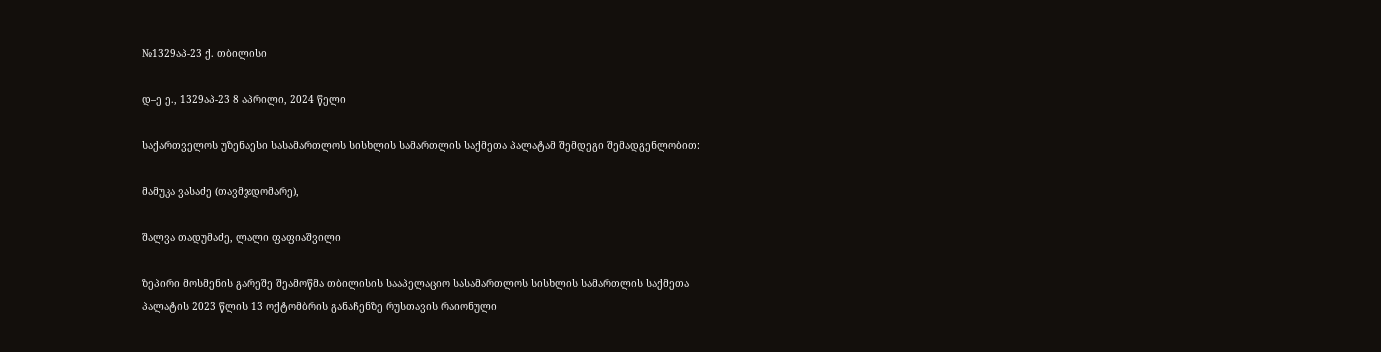№1329აპ-23 ქ. თბილისი

დ–ე ე., 1329აპ-23 8 აპრილი, 2024 წელი

საქართველოს უზენაესი სასამართლოს სისხლის სამართლის საქმეთა პალატამ შემდეგი შემადგენლობით:

მამუკა ვასაძე (თავმჯდომარე),

შალვა თადუმაძე, ლალი ფაფიაშვილი

ზეპირი მოსმენის გარეშე შეამოწმა თბილისის სააპელაციო სასამართლოს სისხლის სამართლის საქმეთა პალატის 2023 წლის 13 ოქტომბრის განაჩენზე რუსთავის რაიონული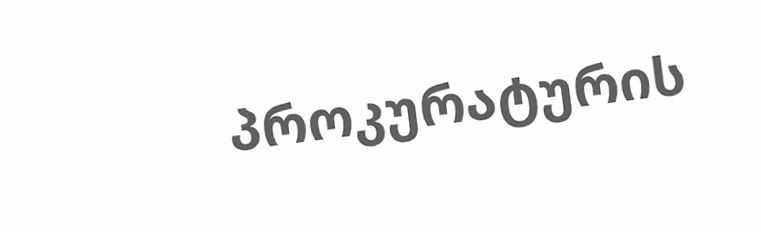პროკურატურის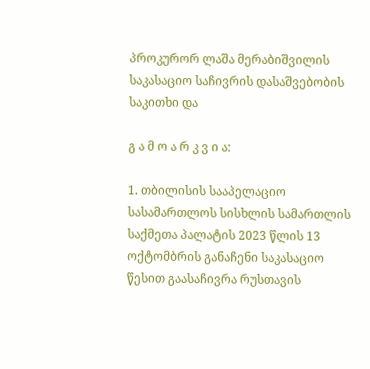პროკურორ ლაშა მერაბიშვილის საკასაციო საჩივრის დასაშვებობის საკითხი და

გ ა მ ო ა რ კ ვ ი ა:

1. თბილისის სააპელაციო სასამართლოს სისხლის სამართლის საქმეთა პალატის 2023 წლის 13 ოქტომბრის განაჩენი საკასაციო წესით გაასაჩივრა რუსთავის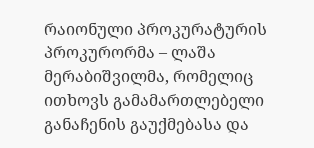რაიონული პროკურატურის პროკურორმა – ლაშა მერაბიშვილმა, რომელიც ითხოვს გამამართლებელი განაჩენის გაუქმებასა და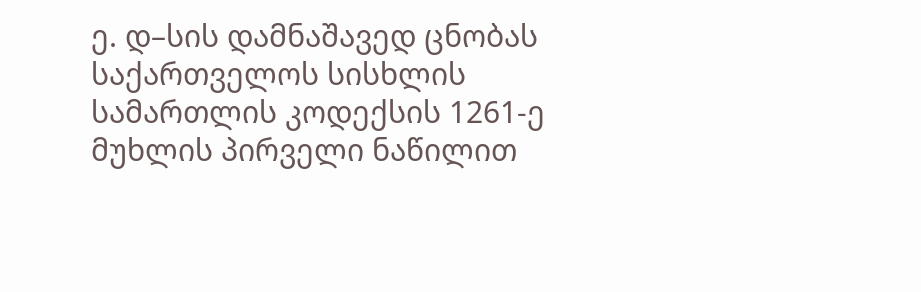ე. დ–სის დამნაშავედ ცნობას საქართველოს სისხლის სამართლის კოდექსის 1261-ე მუხლის პირველი ნაწილით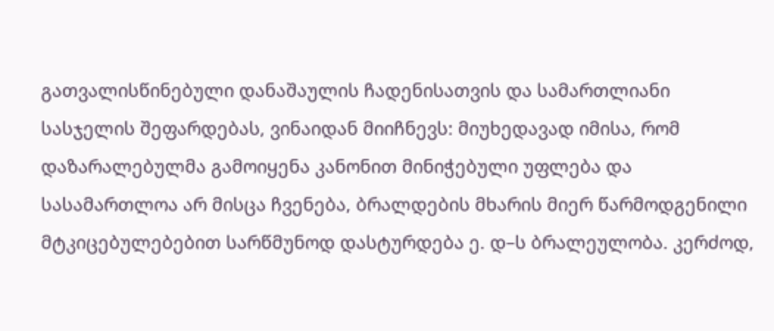გათვალისწინებული დანაშაულის ჩადენისათვის და სამართლიანი სასჯელის შეფარდებას, ვინაიდან მიიჩნევს: მიუხედავად იმისა, რომ დაზარალებულმა გამოიყენა კანონით მინიჭებული უფლება და სასამართლოა არ მისცა ჩვენება, ბრალდების მხარის მიერ წარმოდგენილი მტკიცებულებებით სარწმუნოდ დასტურდება ე. დ–ს ბრალეულობა. კერძოდ,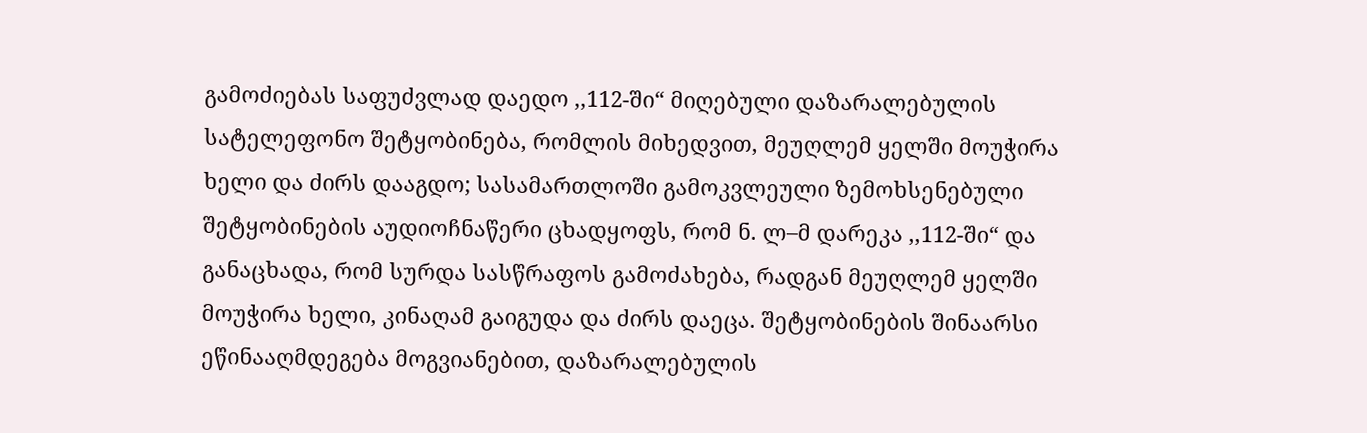გამოძიებას საფუძვლად დაედო ,,112-ში“ მიღებული დაზარალებულის სატელეფონო შეტყობინება, რომლის მიხედვით, მეუღლემ ყელში მოუჭირა ხელი და ძირს დააგდო; სასამართლოში გამოკვლეული ზემოხსენებული შეტყობინების აუდიოჩნაწერი ცხადყოფს, რომ ნ. ლ–მ დარეკა ,,112-ში“ და განაცხადა, რომ სურდა სასწრაფოს გამოძახება, რადგან მეუღლემ ყელში მოუჭირა ხელი, კინაღამ გაიგუდა და ძირს დაეცა. შეტყობინების შინაარსი ეწინააღმდეგება მოგვიანებით, დაზარალებულის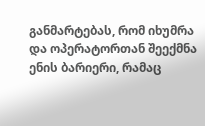განმარტებას, რომ იხუმრა და ოპერატორთან შეექმნა ენის ბარიერი, რამაც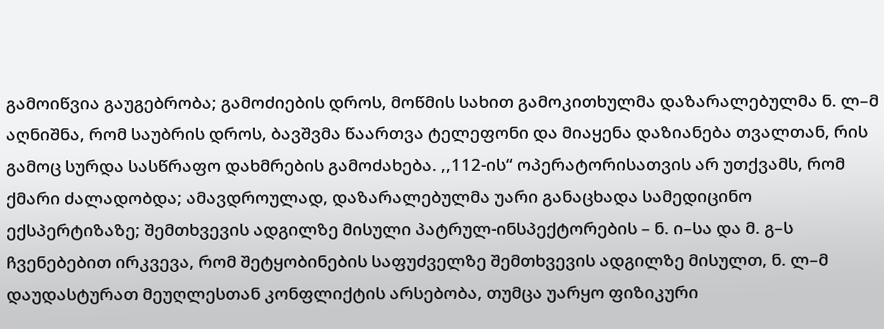გამოიწვია გაუგებრობა; გამოძიების დროს, მოწმის სახით გამოკითხულმა დაზარალებულმა ნ. ლ–მ აღნიშნა, რომ საუბრის დროს, ბავშვმა წაართვა ტელეფონი და მიაყენა დაზიანება თვალთან, რის გამოც სურდა სასწრაფო დახმრების გამოძახება. ,,112-ის“ ოპერატორისათვის არ უთქვამს, რომ ქმარი ძალადობდა; ამავდროულად, დაზარალებულმა უარი განაცხადა სამედიცინო ექსპერტიზაზე; შემთხვევის ადგილზე მისული პატრულ-ინსპექტორების – ნ. ი–სა და მ. გ–ს ჩვენებებით ირკვევა, რომ შეტყობინების საფუძველზე შემთხვევის ადგილზე მისულთ, ნ. ლ–მ დაუდასტურათ მეუღლესთან კონფლიქტის არსებობა, თუმცა უარყო ფიზიკური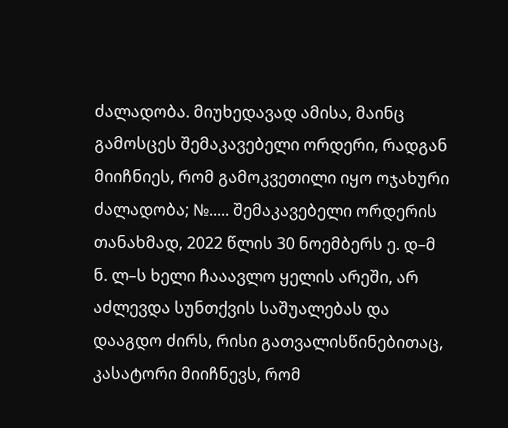ძალადობა. მიუხედავად ამისა, მაინც გამოსცეს შემაკავებელი ორდერი, რადგან მიიჩნიეს, რომ გამოკვეთილი იყო ოჯახური ძალადობა; №..... შემაკავებელი ორდერის თანახმად, 2022 წლის 30 ნოემბერს ე. დ–მ ნ. ლ–ს ხელი ჩააავლო ყელის არეში, არ აძლევდა სუნთქვის საშუალებას და დააგდო ძირს, რისი გათვალისწინებითაც, კასატორი მიიჩნევს, რომ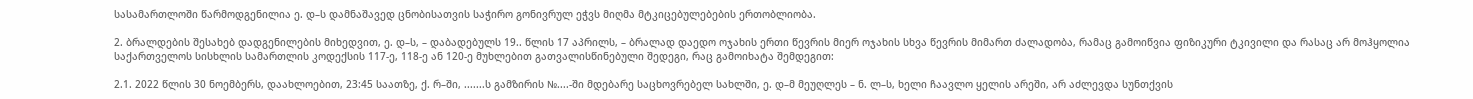სასამართლოში წარმოდგენილია ე. დ–ს დამნაშავედ ცნობისათვის საჭირო გონივრულ ეჭვს მიღმა მტკიცებულებების ერთობლიობა.

2. ბრალდების შესახებ დადგენილების მიხედვით, ე. დ–ს, – დაბადებულს 19.. წლის 17 აპრილს, – ბრალად დაედო ოჯახის ერთი წევრის მიერ ოჯახის სხვა წევრის მიმართ ძალადობა, რამაც გამოიწვია ფიზიკური ტკივილი და რასაც არ მოჰყოლია საქართველოს სისხლის სამართლის კოდექსის 117-ე, 118-ე ან 120-ე მუხლებით გათვალისწინებული შედეგი, რაც გამოიხატა შემდეგით:

2.1. 2022 წლის 30 ნოემბერს, დაახლოებით, 23:45 საათზე, ქ. რ–ში, .......ს გამზირის №....-ში მდებარე საცხოვრებელ სახლში, ე. დ–მ მეუღლეს – ნ. ლ–ს, ხელი ჩაავლო ყელის არეში, არ აძლევდა სუნთქვის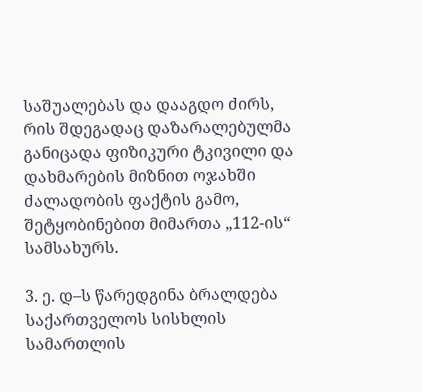საშუალებას და დააგდო ძირს, რის შდეგადაც დაზარალებულმა განიცადა ფიზიკური ტკივილი და დახმარების მიზნით ოჯახში ძალადობის ფაქტის გამო, შეტყობინებით მიმართა „112-ის“ სამსახურს.

3. ე. დ–ს წარედგინა ბრალდება საქართველოს სისხლის სამართლის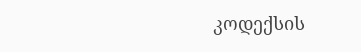კოდექსის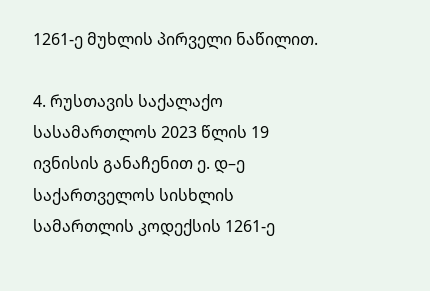1261-ე მუხლის პირველი ნაწილით.

4. რუსთავის საქალაქო სასამართლოს 2023 წლის 19 ივნისის განაჩენით ე. დ–ე საქართველოს სისხლის სამართლის კოდექსის 1261-ე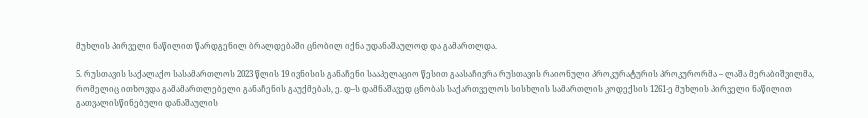მუხლის პირველი ნაწილით წარდგენილ ბრალდებაში ცნობილ იქნა უდანაშაულოდ და გამართლდა.

5. რუსთავის საქალაქო სასამართლოს 2023 წლის 19 ივნისის განაჩენი სააპელაციო წესით გაასაჩივრა რუსთავის რაიონული პროკურატურის პროკურორმა – ლაშა მერაბიშვილმა, რომელიც ითხოვდა გამამართლებელი განაჩენის გაუქმებას, ე. დ–ს დამნაშავედ ცნობას საქართველოს სისხლის სამართლის კოდექსის 1261-ე მუხლის პირველი ნაწილით გათვალისწინებული დანაშაულის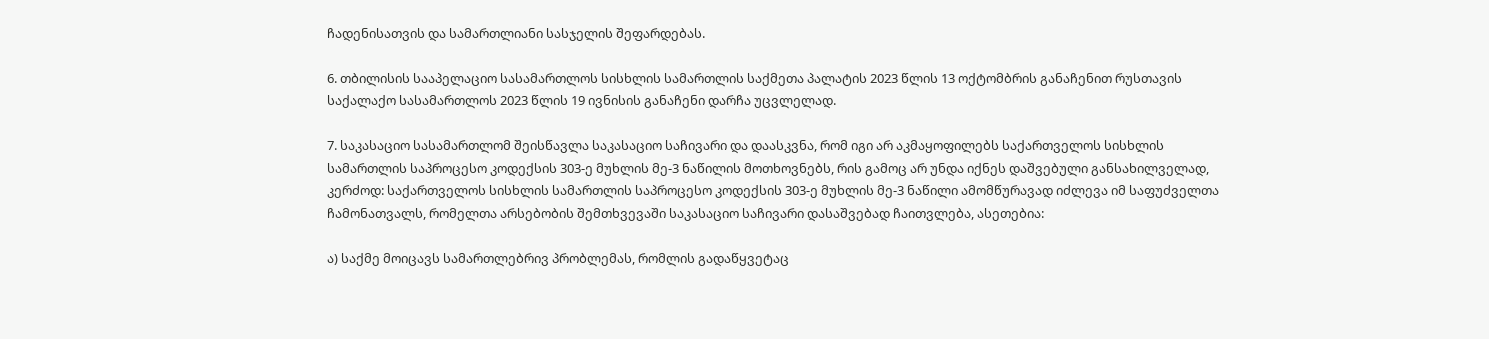ჩადენისათვის და სამართლიანი სასჯელის შეფარდებას.

6. თბილისის სააპელაციო სასამართლოს სისხლის სამართლის საქმეთა პალატის 2023 წლის 13 ოქტომბრის განაჩენით რუსთავის საქალაქო სასამართლოს 2023 წლის 19 ივნისის განაჩენი დარჩა უცვლელად.

7. საკასაციო სასამართლომ შეისწავლა საკასაციო საჩივარი და დაასკვნა, რომ იგი არ აკმაყოფილებს საქართველოს სისხლის სამართლის საპროცესო კოდექსის 303-ე მუხლის მე-3 ნაწილის მოთხოვნებს, რის გამოც არ უნდა იქნეს დაშვებული განსახილველად, კერძოდ: საქართველოს სისხლის სამართლის საპროცესო კოდექსის 303-ე მუხლის მე-3 ნაწილი ამომწურავად იძლევა იმ საფუძველთა ჩამონათვალს, რომელთა არსებობის შემთხვევაში საკასაციო საჩივარი დასაშვებად ჩაითვლება, ასეთებია:

ა) საქმე მოიცავს სამართლებრივ პრობლემას, რომლის გადაწყვეტაც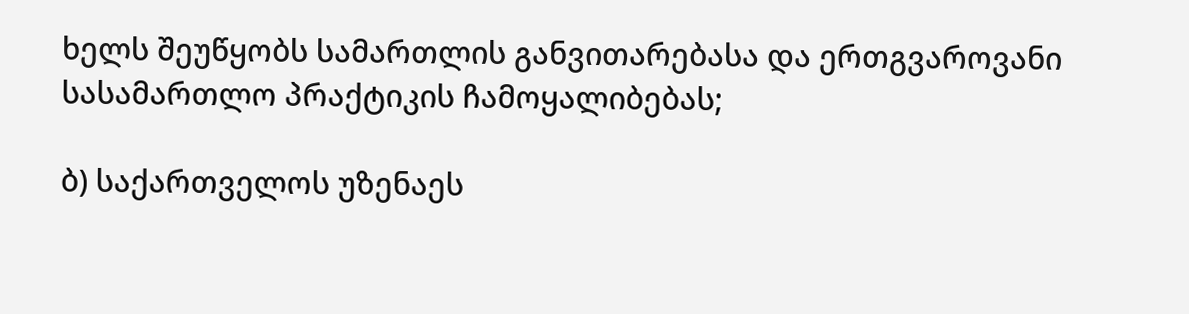ხელს შეუწყობს სამართლის განვითარებასა და ერთგვაროვანი სასამართლო პრაქტიკის ჩამოყალიბებას;

ბ) საქართველოს უზენაეს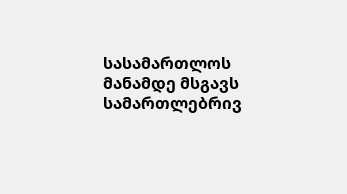სასამართლოს მანამდე მსგავს სამართლებრივ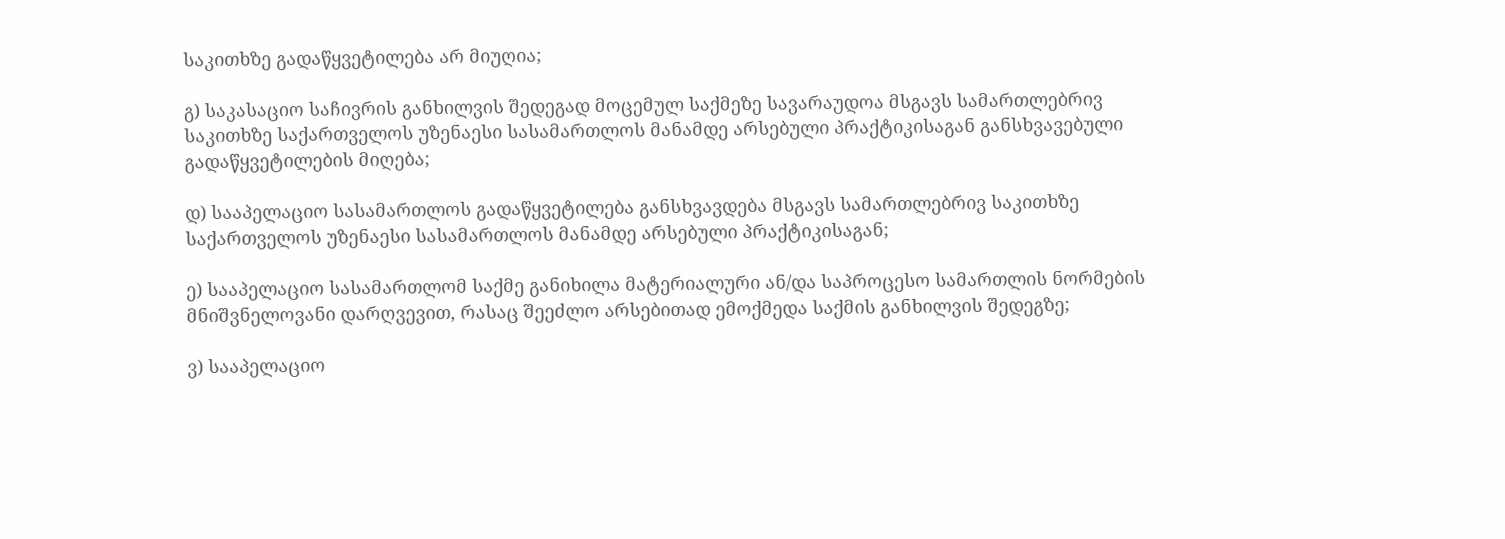საკითხზე გადაწყვეტილება არ მიუღია;

გ) საკასაციო საჩივრის განხილვის შედეგად მოცემულ საქმეზე სავარაუდოა მსგავს სამართლებრივ საკითხზე საქართველოს უზენაესი სასამართლოს მანამდე არსებული პრაქტიკისაგან განსხვავებული გადაწყვეტილების მიღება;

დ) სააპელაციო სასამართლოს გადაწყვეტილება განსხვავდება მსგავს სამართლებრივ საკითხზე საქართველოს უზენაესი სასამართლოს მანამდე არსებული პრაქტიკისაგან;

ე) სააპელაციო სასამართლომ საქმე განიხილა მატერიალური ან/და საპროცესო სამართლის ნორმების მნიშვნელოვანი დარღვევით, რასაც შეეძლო არსებითად ემოქმედა საქმის განხილვის შედეგზე;

ვ) სააპელაციო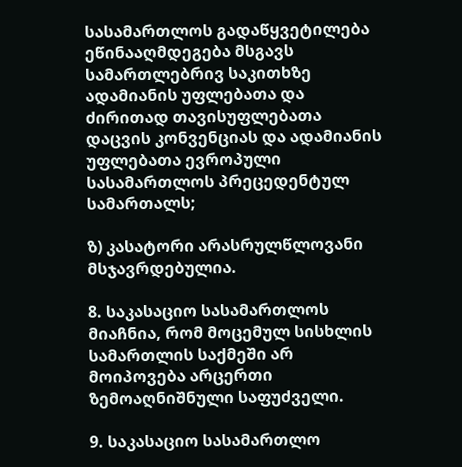სასამართლოს გადაწყვეტილება ეწინააღმდეგება მსგავს სამართლებრივ საკითხზე ადამიანის უფლებათა და ძირითად თავისუფლებათა დაცვის კონვენციას და ადამიანის უფლებათა ევროპული სასამართლოს პრეცედენტულ სამართალს;

ზ) კასატორი არასრულწლოვანი მსჯავრდებულია.

8. საკასაციო სასამართლოს მიაჩნია, რომ მოცემულ სისხლის სამართლის საქმეში არ მოიპოვება არცერთი ზემოაღნიშნული საფუძველი.

9. საკასაციო სასამართლო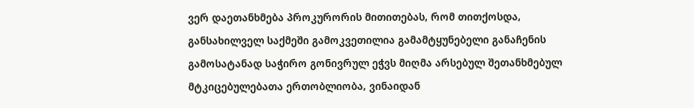ვერ დაეთანხმება პროკურორის მითითებას, რომ თითქოსდა, განსახილველ საქმეში გამოკვეთილია გამამტყუნებელი განაჩენის გამოსატანად საჭირო გონივრულ ეჭვს მიღმა არსებულ შეთანხმებულ მტკიცებულებათა ერთობლიობა, ვინაიდან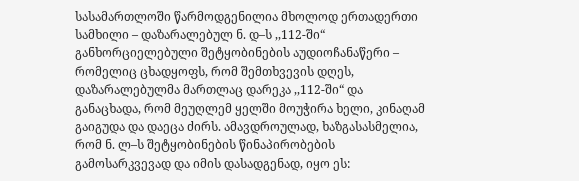სასამართლოში წარმოდგენილია მხოლოდ ერთადერთი სამხილი – დაზარალებულ ნ. დ–ს ,,112-ში“ განხორციელებული შეტყობინების აუდიოჩანაწერი – რომელიც ცხადყოფს, რომ შემთხვევის დღეს, დაზარალებულმა მართლაც დარეკა ,,112-ში“ და განაცხადა, რომ მეუღლემ ყელში მოუჭირა ხელი, კინაღამ გაიგუდა და დაეცა ძირს. ამავდროულად, ხაზგასასმელია, რომ ნ. ლ–ს შეტყობინების წინაპირობების გამოსარკვევად და იმის დასადგენად, იყო ეს: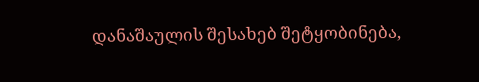დანაშაულის შესახებ შეტყობინება,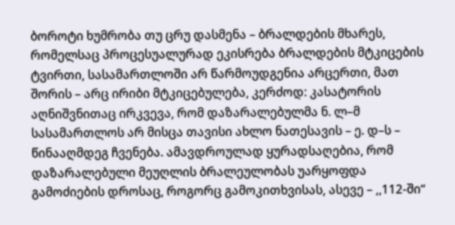ბოროტი ხუმრობა თუ ცრუ დასმენა – ბრალდების მხარეს, რომელსაც პროცესუალურად ეკისრება ბრალდების მტკიცების ტვირთი, სასამართლოში არ წარმოუდგენია არცერთი, მათ შორის – არც ირიბი მტკიცებულება, კერძოდ: კასატორის აღნიშვნითაც ირკვევა, რომ დაზარალებულმა ნ. ლ–მ სასამართლოს არ მისცა თავისი ახლო ნათესავის – ე. დ–ს – წინააღმდეგ ჩვენება. ამავდროულად ყურადსაღებია, რომ დაზარალებული მეუღლის ბრალეულობას უარყოფდა გამოძიების დროსაც, როგორც გამოკითხვისას, ასევე – ,,112-ში“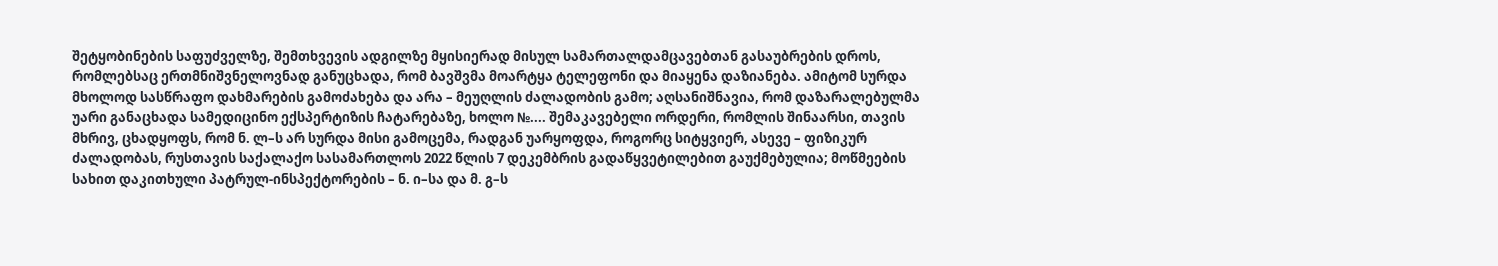შეტყობინების საფუძველზე, შემთხვევის ადგილზე მყისიერად მისულ სამართალდამცავებთან გასაუბრების დროს, რომლებსაც ერთმნიშვნელოვნად განუცხადა, რომ ბავშვმა მოარტყა ტელეფონი და მიაყენა დაზიანება. ამიტომ სურდა მხოლოდ სასწრაფო დახმარების გამოძახება და არა – მეუღლის ძალადობის გამო; აღსანიშნავია, რომ დაზარალებულმა უარი განაცხადა სამედიცინო ექსპერტიზის ჩატარებაზე, ხოლო №.... შემაკავებელი ორდერი, რომლის შინაარსი, თავის მხრივ, ცხადყოფს, რომ ნ. ლ–ს არ სურდა მისი გამოცემა, რადგან უარყოფდა, როგორც სიტყვიერ, ასევე – ფიზიკურ ძალადობას, რუსთავის საქალაქო სასამართლოს 2022 წლის 7 დეკემბრის გადაწყვეტილებით გაუქმებულია; მოწმეების სახით დაკითხული პატრულ-ინსპექტორების – ნ. ი–სა და მ. გ–ს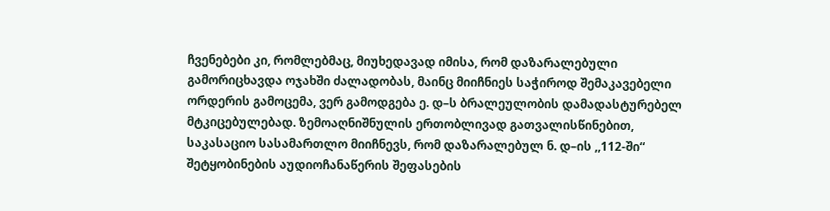ჩვენებები კი, რომლებმაც, მიუხედავად იმისა, რომ დაზარალებული გამორიცხავდა ოჯახში ძალადობას, მაინც მიიჩნიეს საჭიროდ შემაკავებელი ორდერის გამოცემა, ვერ გამოდგება ე. დ–ს ბრალეულობის დამადასტურებელ მტკიცებულებად. ზემოაღნიშნულის ერთობლივად გათვალისწინებით, საკასაციო სასამართლო მიიჩნევს, რომ დაზარალებულ ნ. დ–ის ,,112-ში“ შეტყობინების აუდიოჩანაწერის შეფასების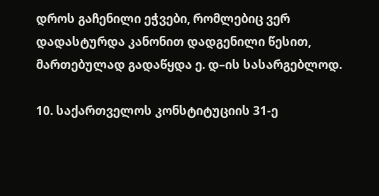დროს გაჩენილი ეჭვები, რომლებიც ვერ დადასტურდა კანონით დადგენილი წესით, მართებულად გადაწყდა ე. დ–ის სასარგებლოდ.

10. საქართველოს კონსტიტუციის 31-ე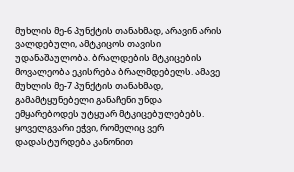მუხლის მე-6 პუნქტის თანახმად, არავინ არის ვალდებული, ამტკიცოს თავისი უდანაშაულობა. ბრალდების მტკიცების მოვალეობა ეკისრება ბრალმდებელს. ამავე მუხლის მე-7 პუნქტის თანახმად, გამამტყუნებელი განაჩენი უნდა ემყარებოდეს უტყუარ მტკიცებულებებს. ყოველგვარი ეჭვი, რომელიც ვერ დადასტურდება კანონით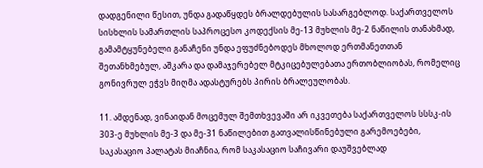დადგენილი წესით, უნდა გადაწყდეს ბრალდებულის სასარგებლოდ. საქართველოს სისხლის სამართლის საპროცესო კოდექსის მე-13 მუხლის მე-2 ნაწილის თანახმად, გამამტყუნებელი განაჩენი უნდა ეფუძნებოდეს მხოლოდ ერთმანეთთან შეთანხმებულ, აშკარა და დამაჯერებელ მტკიცებულებათა ერთობლიობას, რომელიც გონივრულ ეჭვს მიღმა ადასტურებს პირის ბრალეულობას.

11. ამდენად, ვინაიდან მოცემულ შემთხვევაში არ იკვეთება საქართველოს სსსკ-ის 303-ე მუხლის მე-3 და მე-31 ნაწილებით გათვალისწინებული გარემოებები, საკასაციო პალატას მიაჩნია, რომ საკასაციო საჩივარი დაუშვებლად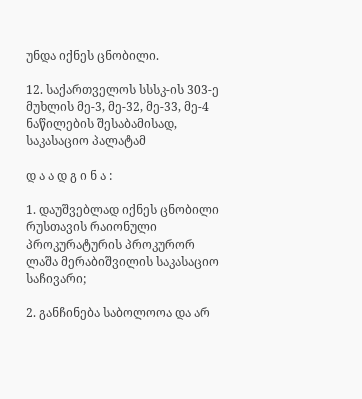უნდა იქნეს ცნობილი.

12. საქართველოს სსსკ-ის 303-ე მუხლის მე-3, მე-32, მე-33, მე-4 ნაწილების შესაბამისად, საკასაციო პალატამ

დ ა ა დ გ ი ნ ა :

1. დაუშვებლად იქნეს ცნობილი რუსთავის რაიონული პროკურატურის პროკურორ ლაშა მერაბიშვილის საკასაციო საჩივარი;

2. განჩინება საბოლოოა და არ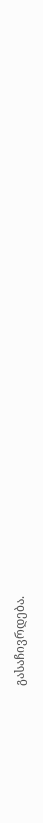გასაჩივრდება.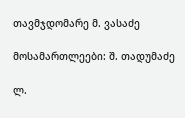თავმჯდომარე მ. ვასაძე

მოსამართლეები: შ. თადუმაძე

ლ.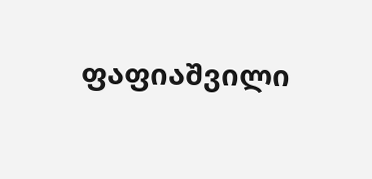ფაფიაშვილი